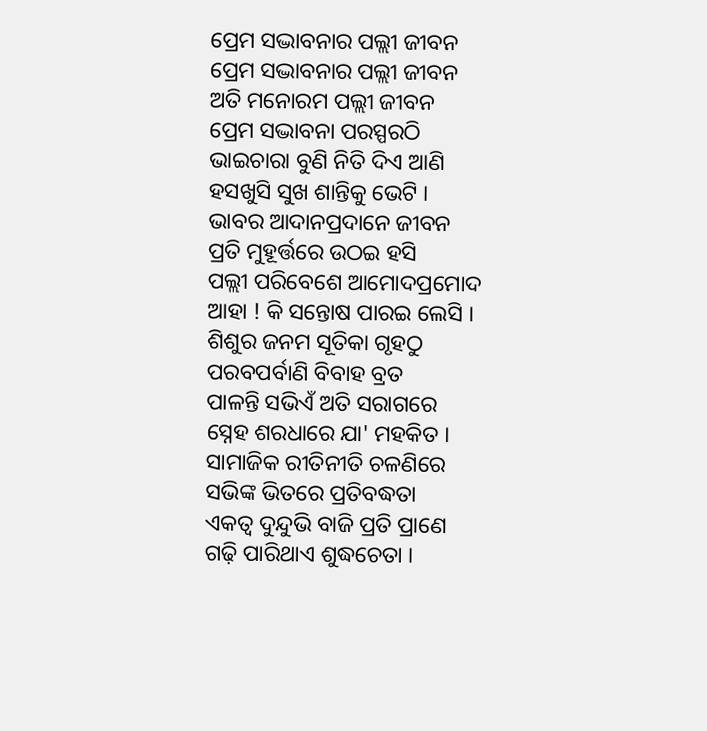ପ୍ରେମ ସଦ୍ଭାବନାର ପଲ୍ଲୀ ଜୀବନ
ପ୍ରେମ ସଦ୍ଭାବନାର ପଲ୍ଲୀ ଜୀବନ
ଅତି ମନୋରମ ପଲ୍ଲୀ ଜୀବନ
ପ୍ରେମ ସଦ୍ଭାବନା ପରସ୍ପରଠି
ଭାଇଚାରା ବୁଣି ନିତି ଦିଏ ଆଣି
ହସଖୁସି ସୁଖ ଶାନ୍ତିକୁ ଭେଟି ।
ଭାବର ଆଦାନପ୍ରଦାନେ ଜୀବନ
ପ୍ରତି ମୁହୂର୍ତ୍ତରେ ଉଠଇ ହସି
ପଲ୍ଲୀ ପରିବେଶେ ଆମୋଦପ୍ରମୋଦ
ଆହା ! କି ସନ୍ତୋଷ ପାରଇ ଲେସି ।
ଶିଶୁର ଜନମ ସୂତିକା ଗୃହଠୁ
ପରବପର୍ବାଣି ବିବାହ ବ୍ରତ
ପାଳନ୍ତି ସଭିଏଁ ଅତି ସରାଗରେ
ସ୍ନେହ ଶରଧାରେ ଯା' ମହକିତ ।
ସାମାଜିକ ରୀତିନୀତି ଚଳଣିରେ
ସଭିଙ୍କ ଭିତରେ ପ୍ରତିବଦ୍ଧତା
ଏକତ୍ବ ଦୁନ୍ଦୁଭି ବାଜି ପ୍ରତି ପ୍ରାଣେ
ଗଢ଼ି ପାରିଥାଏ ଶୁଦ୍ଧଚେତା ।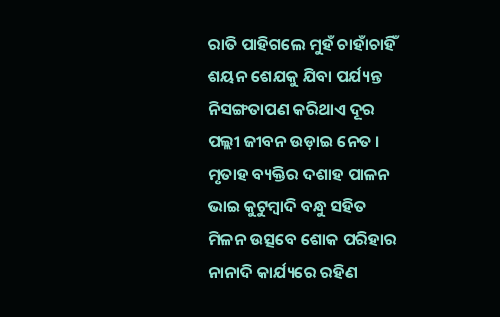ରାତି ପାହିଗଲେ ମୁହଁ ଚାହାଁଚାହିଁ
ଶୟନ ଶେଯକୁ ଯିବା ପର୍ଯ୍ୟନ୍ତ
ନିସଙ୍ଗତାପଣ କରିଥାଏ ଦୂର
ପଲ୍ଲୀ ଜୀବନ ଉଡ଼ାଇ ନେତ ।
ମୃତାହ ବ୍ୟକ୍ତିର ଦଶାହ ପାଳନ
ଭାଇ କୁଟୁମ୍ବାଦି ବନ୍ଧୁ ସହିତ
ମିଳନ ଉତ୍ସବେ ଶୋକ ପରିହାର
ନାନାଦି କାର୍ଯ୍ୟରେ ରହିଣ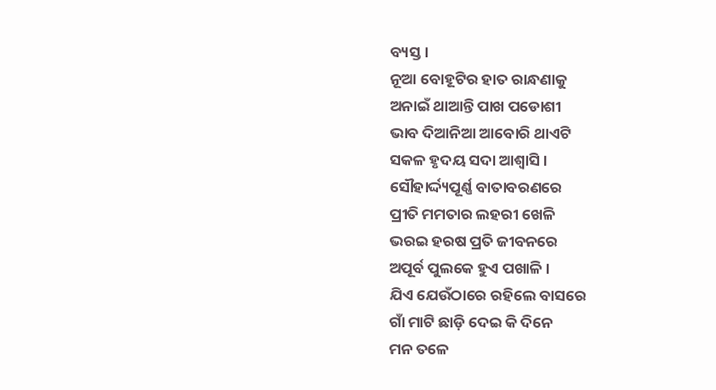ବ୍ୟସ୍ତ ।
ନୂଆ ବୋହୂଟିର ହାତ ରାନ୍ଧଣାକୁ
ଅନାଇଁ ଥାଆନ୍ତି ପାଖ ପଡୋଶୀ
ଭାବ ଦିଆନିଆ ଆବୋରି ଥାଏଟି
ସକଳ ହୃଦୟ ସଦା ଆଶ୍ବାସି ।
ସୌହାର୍ଦ୍ଦ୍ୟପୂର୍ଣ୍ଣ ବାତାବରଣରେ
ପ୍ରୀତି ମମତାର ଲହରୀ ଖେଳି
ଭରଇ ହରଷ ପ୍ରତି ଜୀବନରେ
ଅପୂର୍ବ ପୁଲକେ ହୁଏ ପଖାଳି ।
ଯିଏ ଯେଉଁଠାରେ ରହିଲେ ବାସରେ
ଗାଁ ମାଟି ଛାଡ଼ି ଦେଇ କି ଦିନେ
ମନ ତଳେ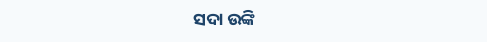ସଦା ଉଙ୍କି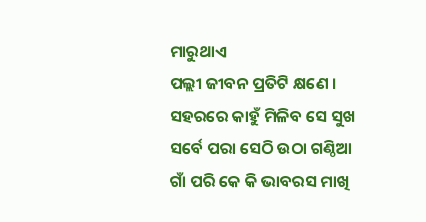ମାରୁଥାଏ
ପଲ୍ଲୀ ଜୀବନ ପ୍ରତିଟି କ୍ଷଣେ ।
ସହରରେ କାହୁଁ ମିଳିବ ସେ ସୁଖ
ସର୍ବେ ପରା ସେଠି ଉଠା ଗଣ୍ଠିଆ
ଗାଁ ପରି କେ କି ଭାବରସ ମାଖି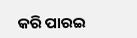କରି ପାରଇ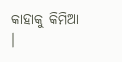କାହାକୁ କିମିଆ ।